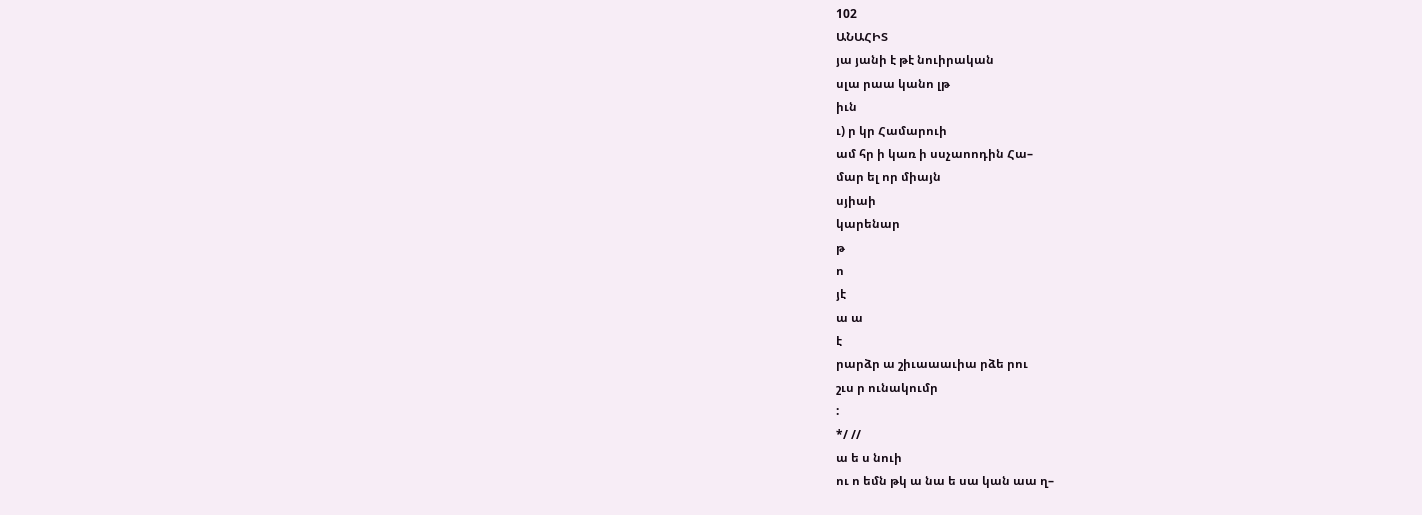102
ԱՆԱՀԻՏ
յա յանի է թէ նուիրական
սլա րաա կանո լթ
իւն
ւ) ր կր Համարուի
ամ հր ի կառ ի սսչաոոդին Հա–
մար ել որ միայն
սյիաի
կարենար
թ
ո
յէ
ա ա
է
րարձր ա շիւաաաւիա րձե րու
շւս ր ունակումր
:
*/ //
ա ե ս նուի
ու ո եմն թկ ա նա ե սա կան աա ղ–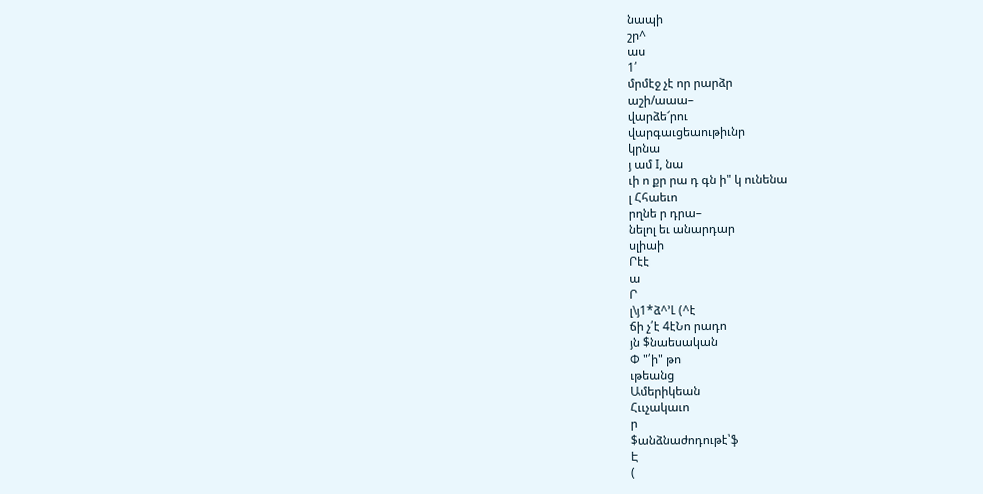նապի
շր^
աս
1՛
մրմէջ չէ որ րարձր
աշի/աաա–
վարձե՜րու
վարգաւցեաութիւնր
կրնա
յ ամ I, նա
ւի ո քր րա դ գն ի" կ ունենա
լ Հհաեւո
րղնե ր դրա–
նելոլ եւ անարդար
սլիաի
Րէէ
ա
Ր
լ\յ1*ձ^՚Լ (^է
ճի չ՛է 4էՆո րադո
յն $նաեսական
Փ "՛ի" թո
ւթեանց
Ամերիկեան
Հււչակաւո
ր
$անձնաժոդութէ՝ֆ
Է
(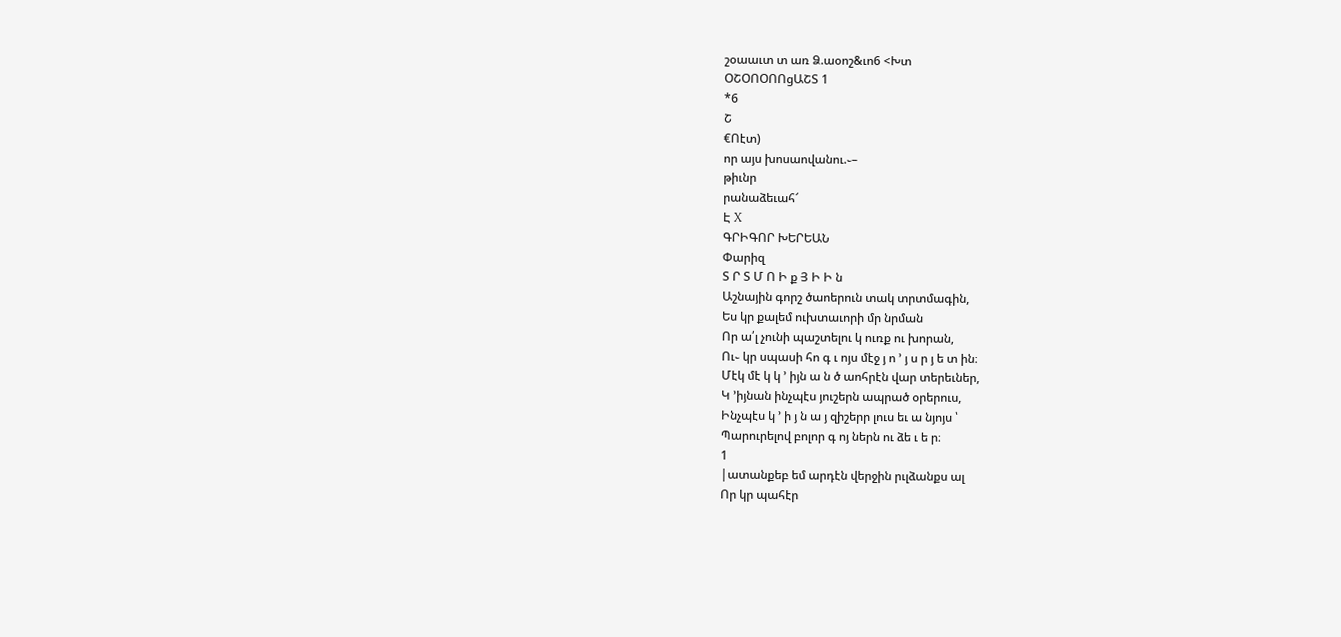շօաաւտ տ առ Ձ.աօոշ&ւո6 <Խտ
ՕՇՕՈՕՈՈցԱՇՏ 1
*6
Շ
€Ոէտ)
որ այս խոսաովանու.֊–
թիւնր
րանաձեւահ՜
Է X
ԳՐԻԳՈՐ ԽԵՐԵԱՆ
Փարիզ
Տ Ր Տ Մ Ո Ի ք Յ Ի Ի ն
Աշնային գորշ ծաոերուն տակ տրտմագին,
Ես կր քալեմ ուխտաւորի մր նրման
Որ ա՛լ չունի պաշտելու կ ուռք ու խորան,
Ու֊ կր սպասի հո գ ւ ոյս մէջ յ ո ՚ յ ս ր յ ե տ ին։
Մէկ մէ կ կ ՚ իյն ա ն ծ աոհրէն վար տերեւներ,
Կ ՚իյնան ինչպէս յուշերն ապրած օրերուս,
Ինչպէս կ ՚ ի յ ն ա յ զիշերր լուս եւ ա նյոյս ՝
Պարուրելով բոլոր գ ոյ ներն ու ձե ւ ե ր։
1
|ատանքեբ եմ արդէն վերջին րւլձանքս ալ
Որ կր պահէր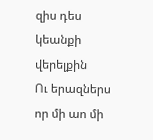զիս դես կեանքի վերելքին
Ու երազներս որ մի աո մի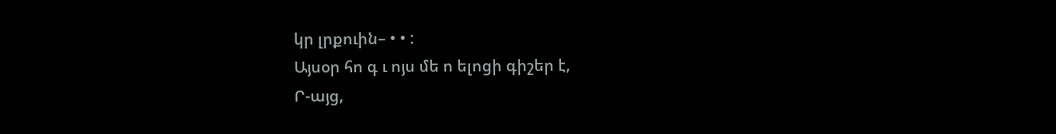կր լրքուին– • • :
Այսօր հո գ ւ ոյս մե ո ելոցի գիշեր է,
Ր-այց,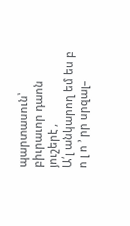պարտասուն՝ բիւրաւոր դաոն յուշերէ ,
Ա՛լ անկարող եմ ես բ ո լ ո ՚ րր սրզալ–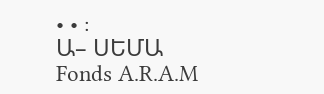• • :
Ա– ՍԵՄԱ
Fonds A.R.A.M